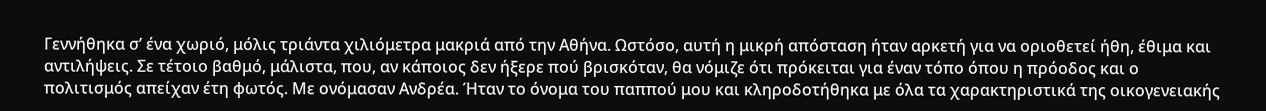Γεννήθηκα σ’ ένα χωριό, μόλις τριάντα χιλιόμετρα μακριά από την Αθήνα. Ωστόσο, αυτή η μικρή απόσταση ήταν αρκετή για να οριοθετεί ήθη, έθιμα και αντιλήψεις. Σε τέτοιο βαθμό, μάλιστα, που, αν κάποιος δεν ήξερε πού βρισκόταν, θα νόμιζε ότι πρόκειται για έναν τόπο όπου η πρόοδος και ο πολιτισμός απείχαν έτη φωτός. Με ονόμασαν Ανδρέα. Ήταν το όνομα του παππού μου και κληροδοτήθηκα με όλα τα χαρακτηριστικά της οικογενειακής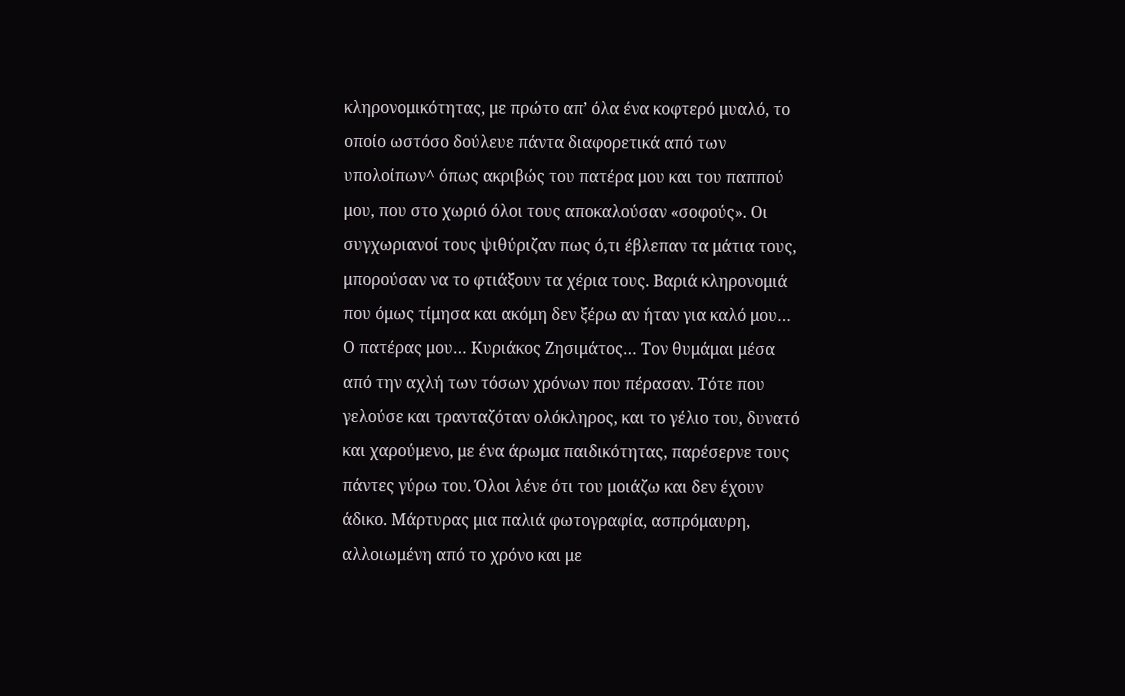κληρονομικότητας, με πρώτο απ’ όλα ένα κοφτερό μυαλό, το οποίο ωστόσο δούλευε πάντα διαφορετικά από των υπολοίπων^ όπως ακριβώς του πατέρα μου και του παππού μου, που στο χωριό όλοι τους αποκαλούσαν «σοφούς». Οι συγχωριανοί τους ψιθύριζαν πως ό,τι έβλεπαν τα μάτια τους, μπορούσαν να το φτιάξουν τα χέρια τους. Βαριά κληρονομιά που όμως τίμησα και ακόμη δεν ξέρω αν ήταν για καλό μου…
Ο πατέρας μου… Κυριάκος Ζησιμάτος… Τον θυμάμαι μέσα από την αχλή των τόσων χρόνων που πέρασαν. Τότε που γελούσε και τρανταζόταν ολόκληρος, και το γέλιο του, δυνατό και χαρούμενο, με ένα άρωμα παιδικότητας, παρέσερνε τους πάντες γύρω του. Όλοι λένε ότι του μοιάζω και δεν έχουν άδικο. Μάρτυρας μια παλιά φωτογραφία, ασπρόμαυρη, αλλοιωμένη από το χρόνο και με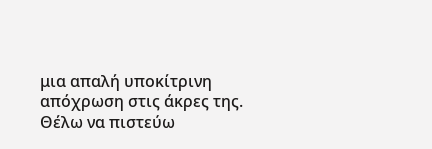μια απαλή υποκίτρινη απόχρωση στις άκρες της. Θέλω να πιστεύω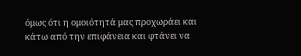όμως ότι η ομοιότητά μας προχωράει και κάτω από την επιφάνεια και φτάνει να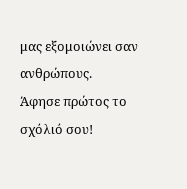μας εξομοιώνει σαν ανθρώπους.
Άφησε πρώτος το σχόλιό σου!